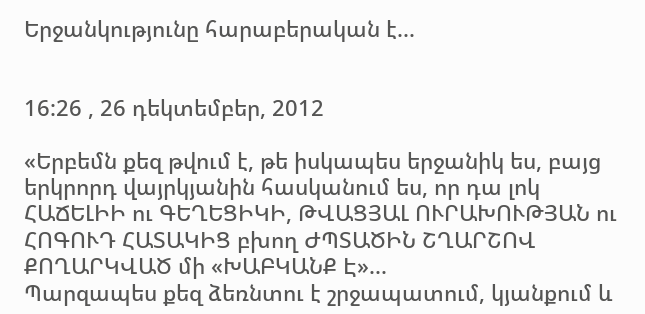Երջանկությունը հարաբերական է...


16:26 , 26 դեկտեմբեր, 2012

«Երբեմն քեզ թվում է, թե իսկապես երջանիկ ես, բայց երկրորդ վայրկյանին հասկանում ես, որ դա լոկ ՀԱՃԵԼԻԻ ու ԳԵՂԵՑԻԿԻ, ԹՎԱՑՅԱԼ ՈՒՐԱԽՈՒԹՅԱՆ ու ՀՈԳՈՒԴ ՀԱՏԱԿԻՑ բխող ԺՊՏԱԾԻՆ ՇՂԱՐՇՈՎ ՔՈՂԱՐԿՎԱԾ մի «ԽԱԲԿԱՆՔ Է»...
Պարզապես քեզ ձեռնտու է շրջապատում, կյանքում և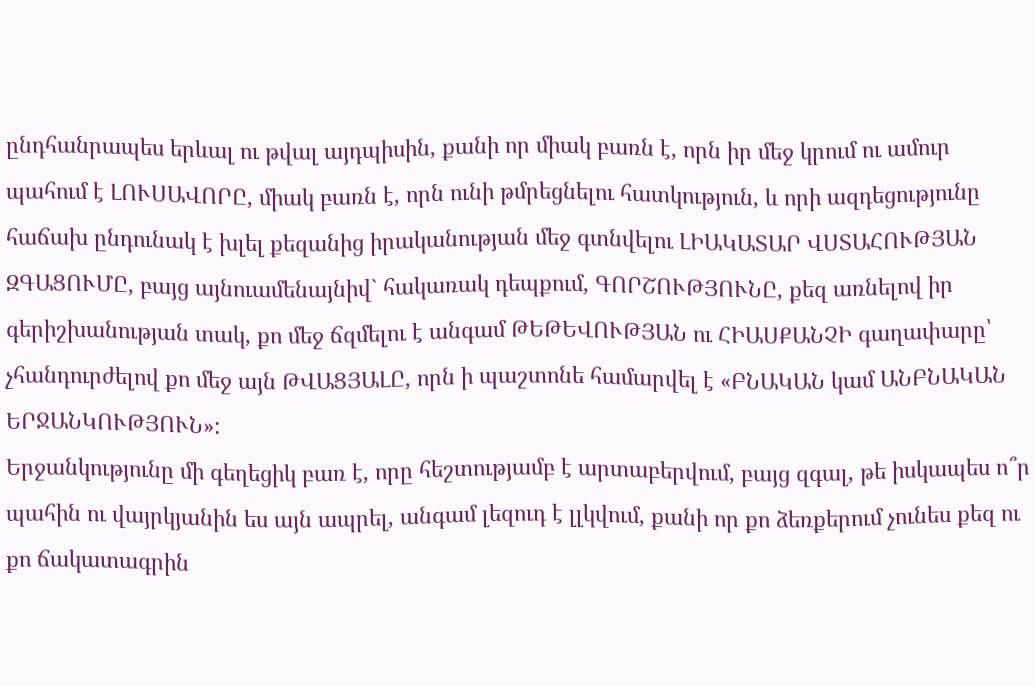ընդհանրապես երևալ ու թվալ այդպիսին, քանի որ միակ բառն է, որն իր մեջ կրում ու ամուր պահում է ԼՈՒՍԱՎՈՐԸ, միակ բառն է, որն ունի թմրեցնելու հատկություն, և որի ազդեցությունը հաճախ ընդունակ է խլել քեզանից իրականության մեջ գտնվելու ԼԻԱԿԱՏԱՐ ՎՍՏԱՀՈՒԹՅԱՆ ԶԳԱՑՈՒՄԸ, բայց այնուամենայնիվ` հակառակ դեպքում, ԳՈՐՇՈՒԹՅՈՒՆԸ, քեզ առնելով իր գերիշխանության տակ, քո մեջ ճզմելու է անգամ ԹԵԹԵՎՈՒԹՅԱՆ ու ՀԻԱՍՔԱՆՉԻ գաղափարը՝ չհանդուրժելով քո մեջ այն ԹՎԱՑՅԱԼԸ, որն ի պաշտոնե համարվել է «ԲՆԱԿԱՆ կամ ԱՆԲՆԱԿԱՆ ԵՐՋԱՆԿՈՒԹՅՈՒՆ»:
Երջանկությունը մի գեղեցիկ բառ է, որը հեշտությամբ է արտաբերվում, բայց զգալ, թե իսկապես ո՞ր պահին ու վայրկյանին ես այն ապրել, անգամ լեզուդ է լլկվում, քանի որ քո ձեռքերում չունես քեզ ու քո ճակատագրին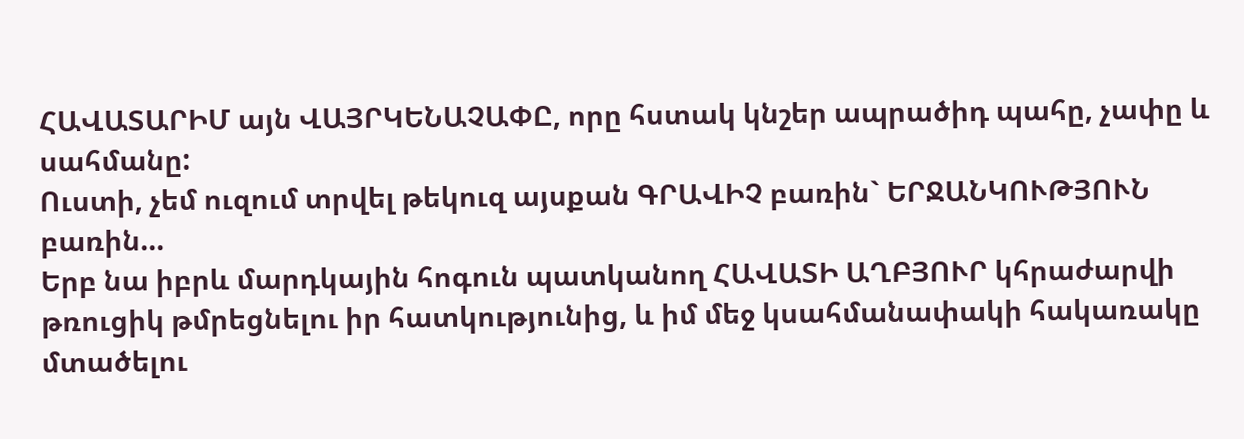ՀԱՎԱՏԱՐԻՄ այն ՎԱՅՐԿԵՆԱՉԱՓԸ, որը հստակ կնշեր ապրածիդ պահը, չափը և սահմանը:
Ուստի, չեմ ուզում տրվել թեկուզ այսքան ԳՐԱՎԻՉ բառին` ԵՐՋԱՆԿՈՒԹՅՈՒՆ բառին...
Երբ նա իբրև մարդկային հոգուն պատկանող ՀԱՎԱՏԻ ԱՂԲՅՈՒՐ կհրաժարվի թռուցիկ թմրեցնելու իր հատկությունից, և իմ մեջ կսահմանափակի հակառակը մտածելու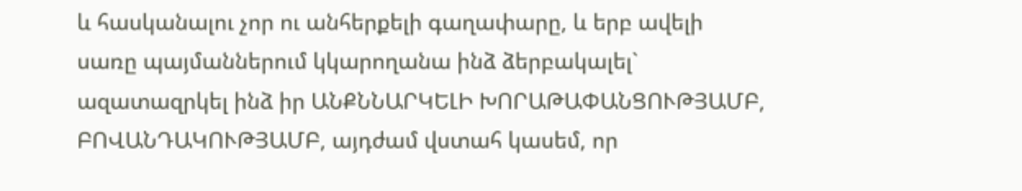և հասկանալու չոր ու անհերքելի գաղափարը, և երբ ավելի սառը պայմաններում կկարողանա ինձ ձերբակալել` ազատազրկել ինձ իր ԱՆՔՆՆԱՐԿԵԼԻ ԽՈՐԱԹԱՓԱՆՑՈՒԹՅԱՄԲ, ԲՈՎԱՆԴԱԿՈՒԹՅԱՄԲ, այդժամ վստահ կասեմ, որ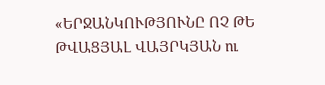«ԵՐՋԱՆԿՈՒԹՅՈՒՆԸ ՈՉ ԹԵ ԹՎԱՑՅԱԼ ՎԱՅՐԿՅԱՆ ու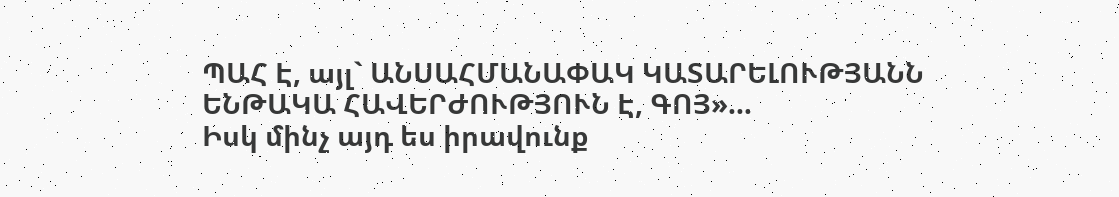ՊԱՀ Է, այլ` ԱՆՍԱՀՄԱՆԱՓԱԿ ԿԱՏԱՐԵԼՈՒԹՅԱՆՆ ԵՆԹԱԿԱ ՀԱՎԵՐԺՈՒԹՅՈՒՆ Է, ԳՈՅ»...
Իսկ մինչ այդ ես իրավունք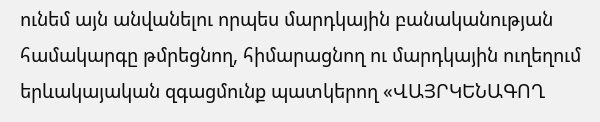ունեմ այն անվանելու որպես մարդկային բանականության համակարգը թմրեցնող, հիմարացնող ու մարդկային ուղեղում երևակայական զգացմունք պատկերող «ՎԱՅՐԿԵՆԱԳՈՂ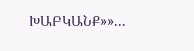ԽԱԲԿԱՆՔ»»...